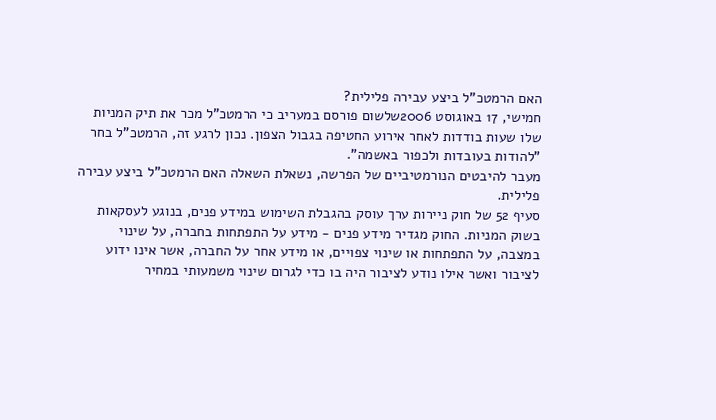האם הרמטכ"ל ביצע עבירה פלילית?
חמישי, 17 באוגוסט 2006שלשום פורסם במעריב כי הרמטכ"ל מכר את תיק המניות שלו שעות בודדות לאחר אירוע החטיפה בגבול הצפון. נכון לרגע זה, הרמטכ"ל בחר "להודות בעובדות ולכפור באשמה".
מעבר להיבטים הנורמטיביים של הפרשה, נשאלת השאלה האם הרמטכ"ל ביצע עבירה פלילית.
סעיף 52 של חוק ניירות ערך עוסק בהגבלת השימוש במידע פנים, בנוגע לעסקאות בשוק המניות. החוק מגדיר מידע פנים - מידע על התפתחות בחברה, על שינוי במצבה, על התפתחות או שינוי צפויים, או מידע אחר על החברה, אשר אינו ידוע לציבור ואשר אילו נודע לציבור היה בו כדי לגרום שינוי משמעותי במחיר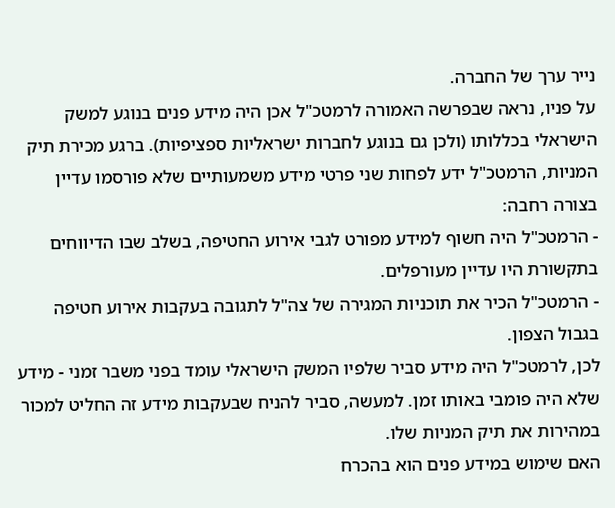נייר ערך של החברה.
על פניו, נראה שבפרשה האמורה לרמטכ"ל אכן היה מידע פנים בנוגע למשק הישראלי בכללותו (ולכן גם בנוגע לחברות ישראליות ספציפיות). ברגע מכירת תיק המניות, הרמטכ"ל ידע לפחות שני פרטי מידע משמעותיים שלא פורסמו עדיין בצורה רחבה:
- הרמטכ"ל היה חשוף למידע מפורט לגבי אירוע החטיפה, בשלב שבו הדיווחים בתקשורת היו עדיין מעורפלים.
- הרמטכ"ל הכיר את תוכניות המגירה של צה"ל לתגובה בעקבות אירוע חטיפה בגבול הצפון.
לכן, לרמטכ"ל היה מידע סביר שלפיו המשק הישראלי עומד בפני משבר זמני - מידע שלא היה פומבי באותו זמן. למעשה, סביר להניח שבעקבות מידע זה החליט למכור במהירות את תיק המניות שלו.
האם שימוש במידע פנים הוא בהכרח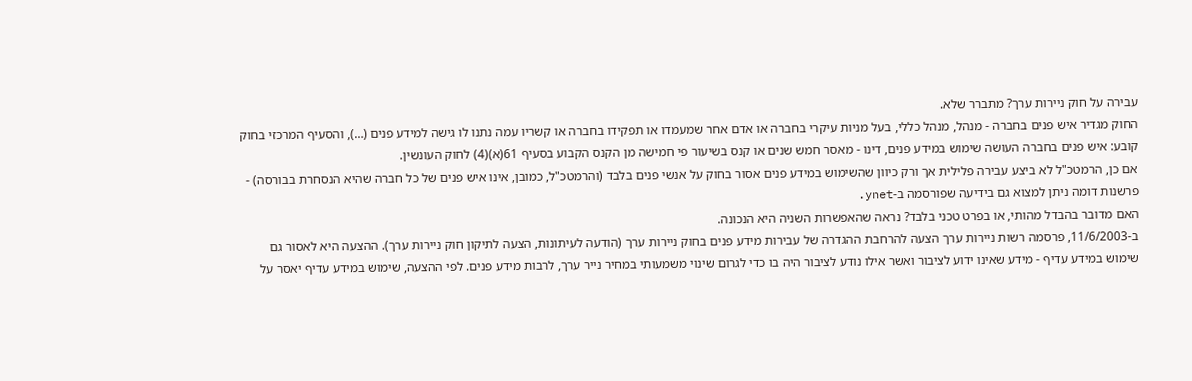עבירה על חוק ניירות ערך? מתברר שלא.
החוק מגדיר איש פנים בחברה - מנהל, מנהל כללי, בעל מניות עיקרי בחברה או אדם אחר שמעמדו או תפקידו בחברה או קשריו עמה נתנו לו גישה למידע פנים (…), והסעיף המרכזי בחוק קובע: איש פנים בחברה העושה שימוש במידע פנים, דינו - מאסר חמש שנים או קנס בשיעור פי חמישה מן הקנס הקבוע בסעיף 61(א)(4) לחוק העונשין.
אם כן, הרמטכ"ל לא ביצע עבירה פלילית אך ורק כיוון שהשימוש במידע פנים אסור בחוק על אנשי פנים בלבד (והרמטכ"ל, כמובן, אינו איש פנים של כל חברה שהיא הנסחרת בבורסה) - פרשנות דומה ניתן למצוא גם בידיעה שפורסמה ב-ynet.
האם מדובר בהבדל מהותי, או בפרט טכני בלבד? נראה שהאפשרות השניה היא הנכונה.
ב-11/6/2003, פרסמה רשות ניירות ערך הצעה להרחבת ההגדרה של עבירות מידע פנים בחוק ניירות ערך (הודעה לעיתונות, הצעה לתיקון חוק ניירות ערך). ההצעה היא לאסור גם שימוש במידע עדיף - מידע שאינו ידוע לציבור ואשר אילו נודע לציבור היה בו כדי לגרום שינוי משמעותי במחיר נייר ערך, לרבות מידע פנים. לפי ההצעה, שימוש במידע עדיף יאסר על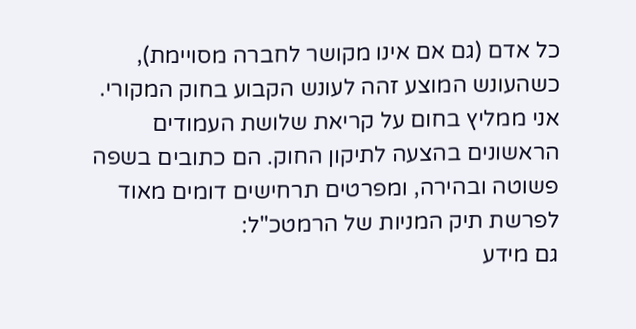כל אדם (גם אם אינו מקושר לחברה מסויימת), כשהעונש המוצע זהה לעונש הקבוע בחוק המקורי.
אני ממליץ בחום על קריאת שלושת העמודים הראשונים בהצעה לתיקון החוק. הם כתובים בשפה פשוטה ובהירה, ומפרטים תרחישים דומים מאוד לפרשת תיק המניות של הרמטכ"ל:
גם מידע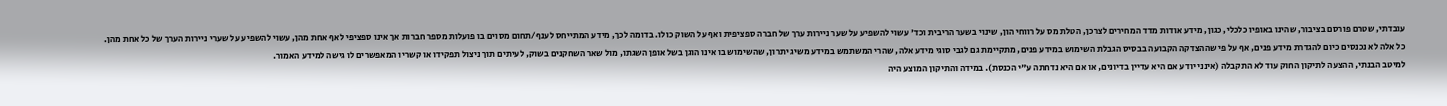עובדתי, שטרם פורסם בציבור, שהינו באופיו כלכלי, כגון, מידע אודות מדד המחירים לצרכן, הטלת מס על רווחי הון, שינוי בשער הריבית וכד' עשוי להשפיע על שער ניירות ערך של חברה ספציפית ואף על השוק כולו. בדומה לכך, מידע המתייחס לענף/תחום מסוים בו פועלות מספר חברות אך אינו ספציפי לאף אחת מהן, עשוי להשפיע על שערי ניירות הערך של כל אחת מהן.
כל אלה לא נכנסים כיום להגדרת מידע פנים, אף על פי שההצדקה הקבועה בבסיס הגבלת השימוש במידע פנים, מתקיימת גם לגבי סוגי מידע אלה, שהרי המשתמש במידע משיג יתרון, שהשימוש בו אינו הוגן בשל אופן השגתו, מול שאר השחקנים בשוק, לעיתים תוך ניצול תפקידו או קשריו המאפשרים לו גישה למידע האמור.
למיטב הבנתי, ההצעה לתיקון החוק עוד לא התקבלה (אינני יודע אם היא עדיין בדיונים, או אם היא נדחתה ע"י הכנסת). במידה והתיקון המוצע היה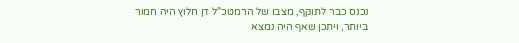נכנס כבר לתוקף, מצבו של הרמטכ"ל דן חלוץ היה חמור ביותר, ויתכן שאף היה נמצא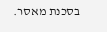בסכנת מאסר.